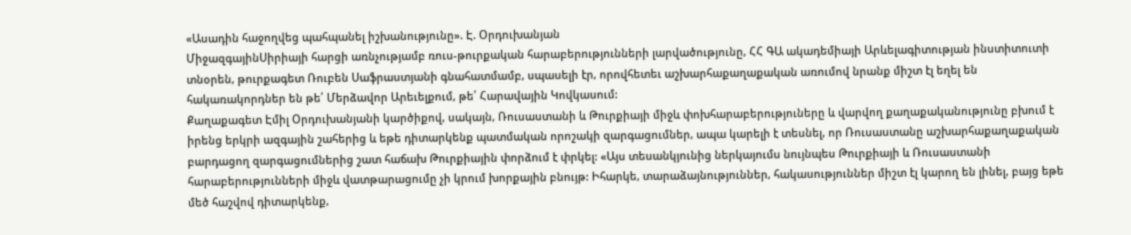«Ասադին հաջողվեց պահպանել իշխանությունը». Է. Օրդուխանյան
ՄիջազգայինՍիրիայի հարցի առնչությամբ ռուս-թուրքական հարաբերությունների լարվածությունը, ՀՀ ԳԱ ակադեմիայի Արևելագիտության ինստիտուտի տնօրեն, թուրքագետ Ռուբեն Սաֆրաստյանի գնահատմամբ, սպասելի էր, որովհետեւ աշխարհաքաղաքական առումով նրանք միշտ էլ եղել են հակառակորդներ են թե՛ Մերձավոր Արեւելքում, թե՛ Հարավային Կովկասում:
Քաղաքագետ Էմիլ Օրդուխանյանի կարծիքով, սակայն, Ռուսաստանի և Թուրքիայի միջև փոխհարաբերություները և վարվող քաղաքականությունը բխում է իրենց երկրի ազգային շահերից և եթե դիտարկենք պատմական որոշակի զարգացումներ, ապա կարելի է տեսնել, որ Ռուսաստանը աշխարհաքաղաքական բարդացող զարգացումներից շատ հաճախ Թուրքիային փորձում է փրկել: «Այս տեսանկյունից ներկայումս նույնպես Թուրքիայի և Ռուսաստանի հարաբերությունների միջև վատթարացումը չի կրում խորքային բնույթ: Իհարկե, տարաձայնություններ, հակասություններ միշտ էլ կարող են լինել, բայց եթե մեծ հաշվով դիտարկենք,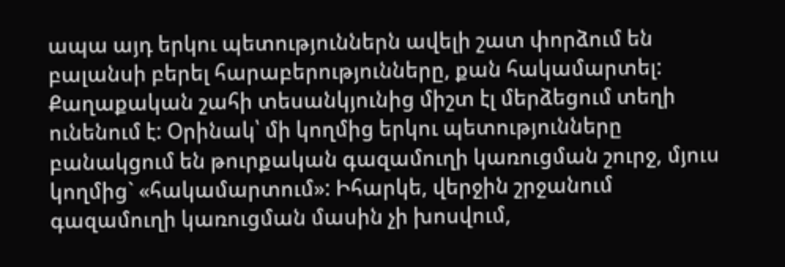ապա այդ երկու պետություններն ավելի շատ փորձում են բալանսի բերել հարաբերությունները, քան հակամարտել: Քաղաքական շահի տեսանկյունից միշտ էլ մերձեցում տեղի ունենում է: Օրինակ՝ մի կողմից երկու պետությունները բանակցում են թուրքական գազամուղի կառուցման շուրջ, մյուս կողմից` «հակամարտում»: Իհարկե, վերջին շրջանում գազամուղի կառուցման մասին չի խոսվում,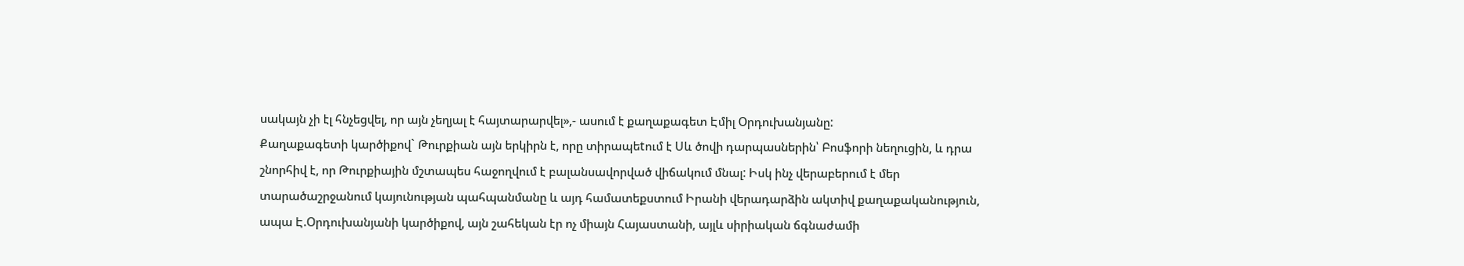սակայն չի էլ հնչեցվել, որ այն չեղյալ է հայտարարվել»,- ասում է քաղաքագետ Էմիլ Օրդուխանյանը:
Քաղաքագետի կարծիքով` Թուրքիան այն երկիրն է, որը տիրապեtում է Սև ծովի դարպասներին՝ Բոսֆորի նեղուցին, և դրա շնորհիվ է, որ Թուրքիային մշտապես հաջողվում է բալանսավորված վիճակում մնալ: Իսկ ինչ վերաբերում է մեր տարածաշրջանում կայունության պահպանմանը և այդ համատեքստում Իրանի վերադարձին ակտիվ քաղաքականություն, ապա Է.Օրդուխանյանի կարծիքով, այն շահեկան էր ոչ միայն Հայաստանի, այլև սիրիական ճգնաժամի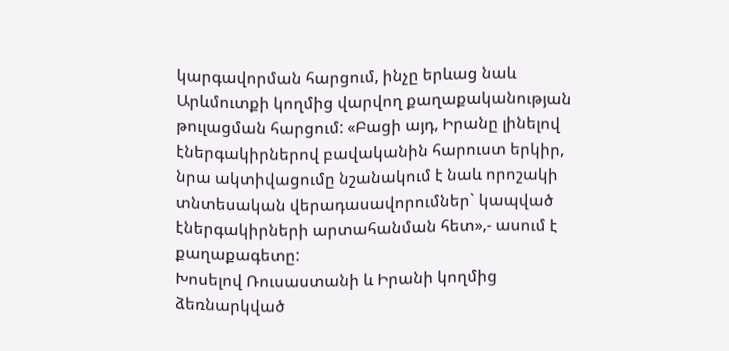կարգավորման հարցում, ինչը երևաց նաև Արևմուտքի կողմից վարվող քաղաքականության թուլացման հարցում: «Բացի այդ, Իրանը լինելով էներգակիրներով բավականին հարուստ երկիր, նրա ակտիվացումը նշանակում է նաև որոշակի տնտեսական վերադասավորումներ` կապված էներգակիրների արտահանման հետ»,- ասում է քաղաքագետը:
Խոսելով Ռուսաստանի և Իրանի կողմից ձեռնարկված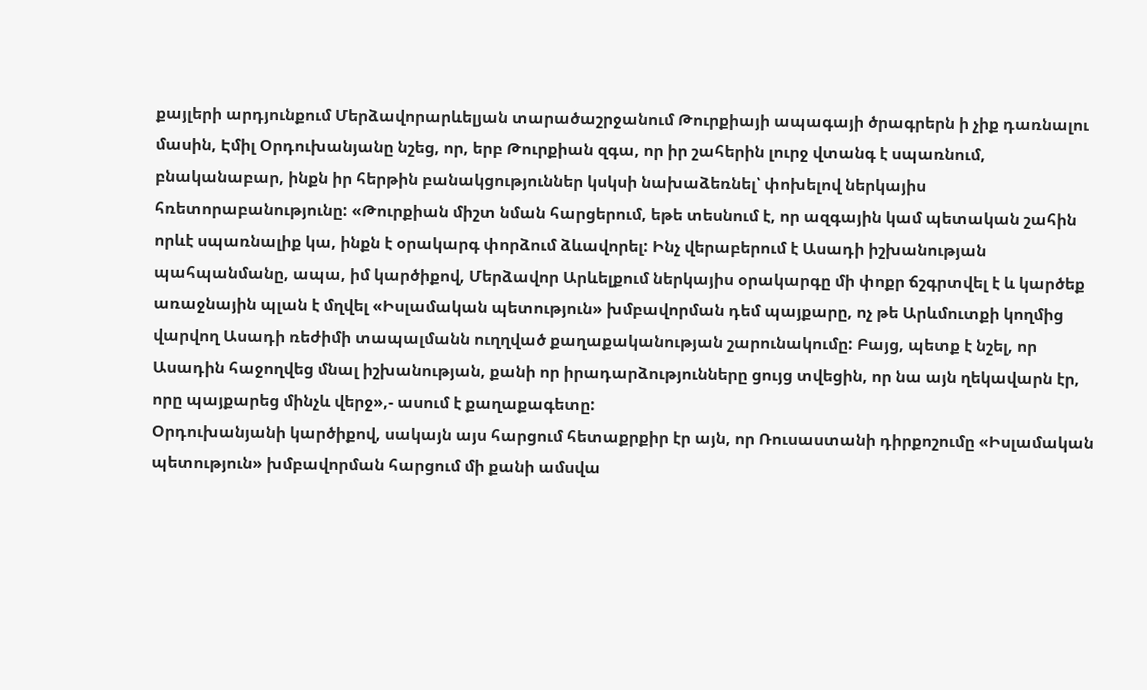քայլերի արդյունքում Մերձավորարևելյան տարածաշրջանում Թուրքիայի ապագայի ծրագրերն ի չիք դառնալու մասին, Էմիլ Օրդուխանյանը նշեց, որ, երբ Թուրքիան զգա, որ իր շահերին լուրջ վտանգ է սպառնում, բնականաբար, ինքն իր հերթին բանակցություններ կսկսի նախաձեռնել՝ փոխելով ներկայիս հռետորաբանությունը: «Թուրքիան միշտ նման հարցերում, եթե տեսնում է, որ ազգային կամ պետական շահին որևէ սպառնալիք կա, ինքն է օրակարգ փորձում ձևավորել: Ինչ վերաբերում է Ասադի իշխանության պահպանմանը, ապա, իմ կարծիքով, Մերձավոր Արևելքում ներկայիս օրակարգը մի փոքր ճշգրտվել է և կարծեք առաջնային պլան է մղվել «Իսլամական պետություն» խմբավորման դեմ պայքարը, ոչ թե Արևմուտքի կողմից վարվող Ասադի ռեժիմի տապալմանն ուղղված քաղաքականության շարունակումը: Բայց, պետք է նշել, որ Ասադին հաջողվեց մնալ իշխանության, քանի որ իրադարձությունները ցույց տվեցին, որ նա այն ղեկավարն էր, որը պայքարեց մինչև վերջ»,- ասում է քաղաքագետը:
Օրդուխանյանի կարծիքով, սակայն այս հարցում հետաքրքիր էր այն, որ Ռուսաստանի դիրքոշումը «Իսլամական պետություն» խմբավորման հարցում մի քանի ամսվա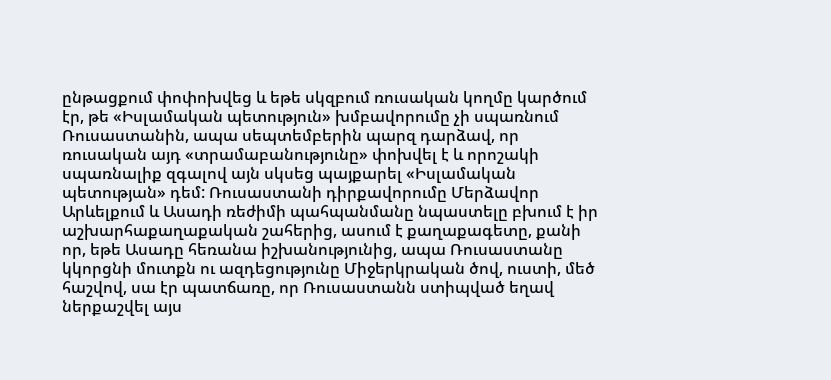ընթացքում փոփոխվեց և եթե սկզբում ռուսական կողմը կարծում էր, թե «Իսլամական պետություն» խմբավորումը չի սպառնում Ռուսաստանին, ապա սեպտեմբերին պարզ դարձավ, որ ռուսական այդ «տրամաբանությունը» փոխվել է և որոշակի սպառնալիք զգալով այն սկսեց պայքարել «Իսլամական պետության» դեմ: Ռուսաստանի դիրքավորումը Մերձավոր Արևելքում և Ասադի ռեժիմի պահպանմանը նպաստելը բխում է իր աշխարհաքաղաքական շահերից, ասում է քաղաքագետը, քանի որ, եթե Ասադը հեռանա իշխանությունից, ապա Ռուսաստանը կկորցնի մուտքն ու ազդեցությունը Միջերկրական ծով, ուստի, մեծ հաշվով, սա էր պատճառը, որ Ռուսաստանն ստիպված եղավ ներքաշվել այս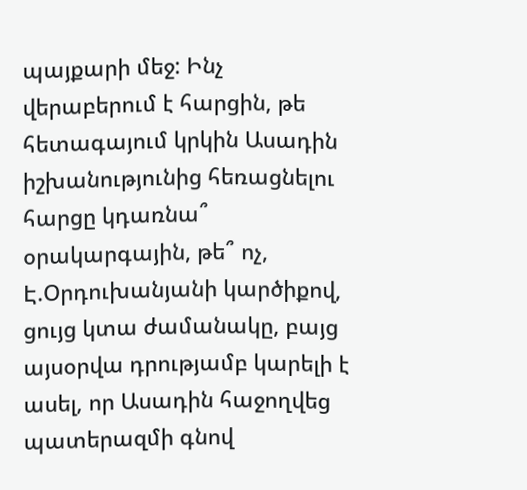պայքարի մեջ: Ինչ վերաբերում է հարցին, թե հետագայում կրկին Ասադին իշխանությունից հեռացնելու հարցը կդառնա՞ օրակարգային, թե՞ ոչ, Է.Օրդուխանյանի կարծիքով, ցույց կտա ժամանակը, բայց այսօրվա դրությամբ կարելի է ասել, որ Ասադին հաջողվեց պատերազմի գնով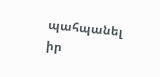պահպանել իր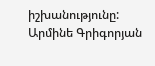իշխանությունը:
Արմինե Գրիգորյան